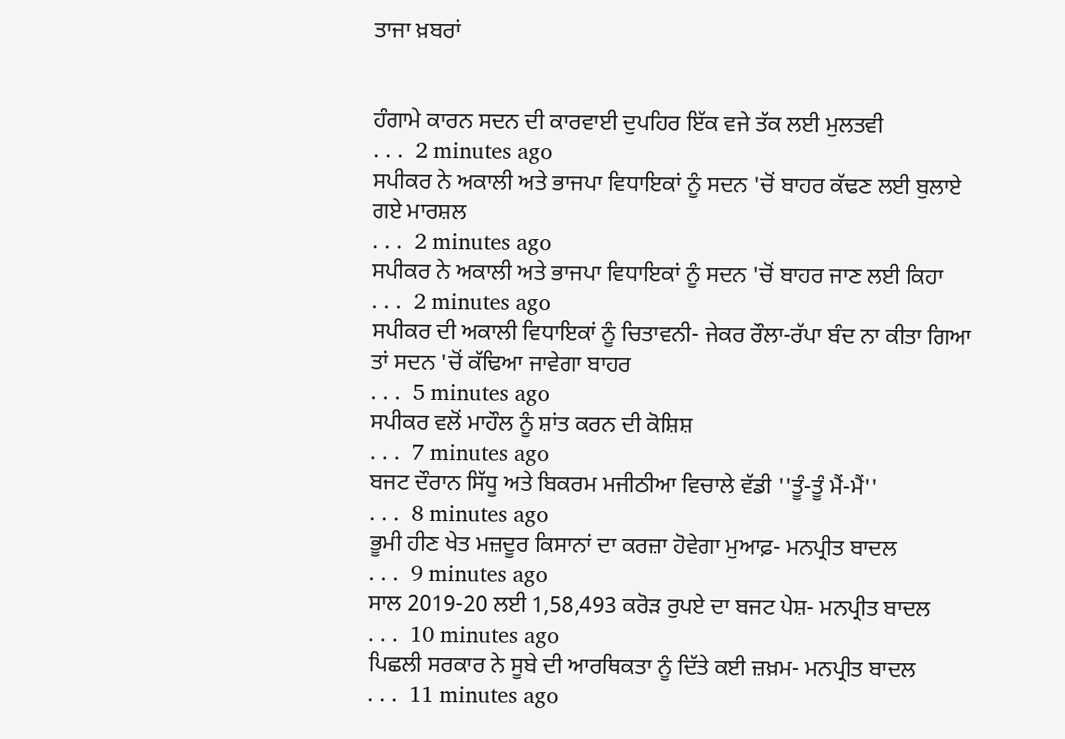ਤਾਜਾ ਖ਼ਬਰਾਂ


ਹੰਗਾਮੇ ਕਾਰਨ ਸਦਨ ਦੀ ਕਾਰਵਾਈ ਦੁਪਹਿਰ ਇੱਕ ਵਜੇ ਤੱਕ ਲਈ ਮੁਲਤਵੀ
. . .  2 minutes ago
ਸਪੀਕਰ ਨੇ ਅਕਾਲੀ ਅਤੇ ਭਾਜਪਾ ਵਿਧਾਇਕਾਂ ਨੂੰ ਸਦਨ 'ਚੋਂ ਬਾਹਰ ਕੱਢਣ ਲਈ ਬੁਲਾਏ ਗਏ ਮਾਰਸ਼ਲ
. . .  2 minutes ago
ਸਪੀਕਰ ਨੇ ਅਕਾਲੀ ਅਤੇ ਭਾਜਪਾ ਵਿਧਾਇਕਾਂ ਨੂੰ ਸਦਨ 'ਚੋਂ ਬਾਹਰ ਜਾਣ ਲਈ ਕਿਹਾ
. . .  2 minutes ago
ਸਪੀਕਰ ਦੀ ਅਕਾਲੀ ਵਿਧਾਇਕਾਂ ਨੂੰ ਚਿਤਾਵਨੀ- ਜੇਕਰ ਰੌਲਾ-ਰੱਪਾ ਬੰਦ ਨਾ ਕੀਤਾ ਗਿਆ ਤਾਂ ਸਦਨ 'ਚੋਂ ਕੱਢਿਆ ਜਾਵੇਗਾ ਬਾਹਰ
. . .  5 minutes ago
ਸਪੀਕਰ ਵਲੋਂ ਮਾਹੌਲ ਨੂੰ ਸ਼ਾਂਤ ਕਰਨ ਦੀ ਕੋਸ਼ਿਸ਼
. . .  7 minutes ago
ਬਜਟ ਦੌਰਾਨ ਸਿੱਧੂ ਅਤੇ ਬਿਕਰਮ ਮਜੀਠੀਆ ਵਿਚਾਲੇ ਵੱਡੀ ''ਤੂੰ-ਤੂੰ ਮੈਂ-ਮੈਂ''
. . .  8 minutes ago
ਭੂਮੀ ਹੀਣ ਖੇਤ ਮਜ਼ਦੂਰ ਕਿਸਾਨਾਂ ਦਾ ਕਰਜ਼ਾ ਹੋਵੇਗਾ ਮੁਆਫ਼- ਮਨਪ੍ਰੀਤ ਬਾਦਲ
. . .  9 minutes ago
ਸਾਲ 2019-20 ਲਈ 1,58,493 ਕਰੋੜ ਰੁਪਏ ਦਾ ਬਜਟ ਪੇਸ਼- ਮਨਪ੍ਰੀਤ ਬਾਦਲ
. . .  10 minutes ago
ਪਿਛਲੀ ਸਰਕਾਰ ਨੇ ਸੂਬੇ ਦੀ ਆਰਥਿਕਤਾ ਨੂੰ ਦਿੱਤੇ ਕਈ ਜ਼ਖ਼ਮ- ਮਨਪ੍ਰੀਤ ਬਾਦਲ
. . .  11 minutes ago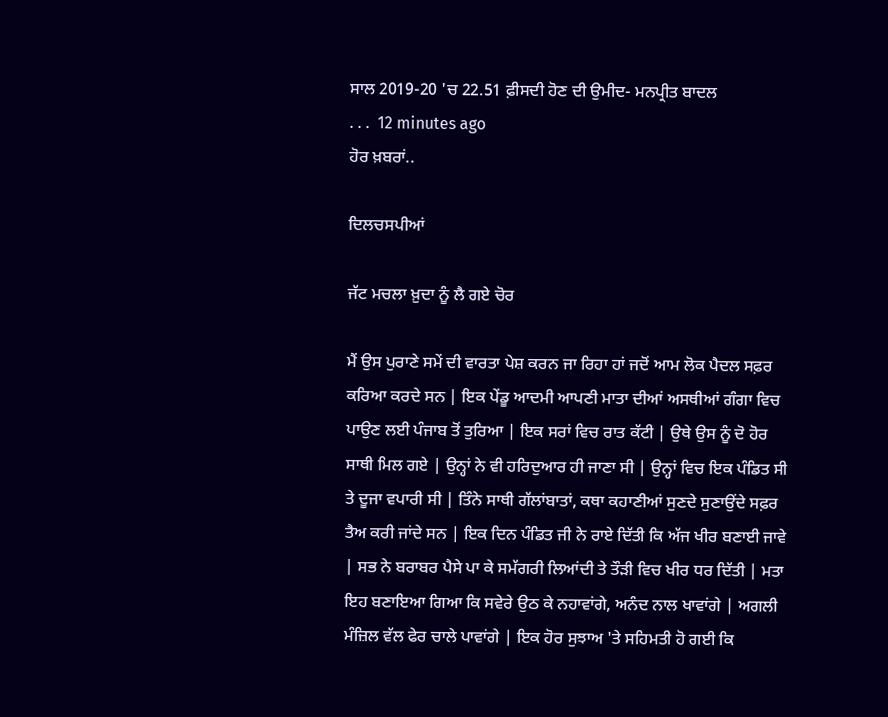ਸਾਲ 2019-20 'ਚ 22.51 ਫ਼ੀਸਦੀ ਹੋਣ ਦੀ ਉਮੀਦ- ਮਨਪ੍ਰੀਤ ਬਾਦਲ
. . .  12 minutes ago
ਹੋਰ ਖ਼ਬਰਾਂ..

ਦਿਲਚਸਪੀਆਂ

ਜੱਟ ਮਚਲਾ ਖ਼ੁਦਾ ਨੂੰ ਲੈ ਗਏ ਚੋਰ

ਮੈਂ ਉਸ ਪੁਰਾਣੇ ਸਮੇਂ ਦੀ ਵਾਰਤਾ ਪੇਸ਼ ਕਰਨ ਜਾ ਰਿਹਾ ਹਾਂ ਜਦੋਂ ਆਮ ਲੋਕ ਪੈਦਲ ਸਫ਼ਰ ਕਰਿਆ ਕਰਦੇ ਸਨ | ਇਕ ਪੇਂਡੂ ਆਦਮੀ ਆਪਣੀ ਮਾਤਾ ਦੀਆਂ ਅਸਥੀਆਂ ਗੰਗਾ ਵਿਚ ਪਾਉਣ ਲਈ ਪੰਜਾਬ ਤੋਂ ਤੁਰਿਆ | ਇਕ ਸਰਾਂ ਵਿਚ ਰਾਤ ਕੱਟੀ | ਉਥੇ ਉਸ ਨੂੰ ਦੋ ਹੋਰ ਸਾਥੀ ਮਿਲ ਗਏ | ਉਨ੍ਹਾਂ ਨੇ ਵੀ ਹਰਿਦੁਆਰ ਹੀ ਜਾਣਾ ਸੀ | ਉਨ੍ਹਾਂ ਵਿਚ ਇਕ ਪੰਡਿਤ ਸੀ ਤੇ ਦੂਜਾ ਵਪਾਰੀ ਸੀ | ਤਿੰਨੇ ਸਾਥੀ ਗੱਲਾਂਬਾਤਾਂ, ਕਥਾ ਕਹਾਣੀਆਂ ਸੁਣਦੇ ਸੁਣਾਉਂਦੇ ਸਫ਼ਰ ਤੈਅ ਕਰੀ ਜਾਂਦੇ ਸਨ | ਇਕ ਦਿਨ ਪੰਡਿਤ ਜੀ ਨੇ ਰਾਏ ਦਿੱਤੀ ਕਿ ਅੱਜ ਖੀਰ ਬਣਾਈ ਜਾਵੇ | ਸਭ ਨੇ ਬਰਾਬਰ ਪੈਸੇ ਪਾ ਕੇ ਸਮੱਗਰੀ ਲਿਆਂਦੀ ਤੇ ਤੌੜੀ ਵਿਚ ਖੀਰ ਧਰ ਦਿੱਤੀ | ਮਤਾ ਇਹ ਬਣਾਇਆ ਗਿਆ ਕਿ ਸਵੇਰੇ ਉਠ ਕੇ ਨਹਾਵਾਂਗੇ, ਅਨੰਦ ਨਾਲ ਖਾਵਾਂਗੇ | ਅਗਲੀ ਮੰਜ਼ਿਲ ਵੱਲ ਫੇਰ ਚਾਲੇ ਪਾਵਾਂਗੇ | ਇਕ ਹੋਰ ਸੁਝਾਅ 'ਤੇ ਸਹਿਮਤੀ ਹੋ ਗਈ ਕਿ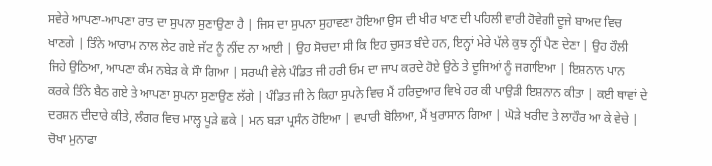ਸਵੇਰੇ ਆਪਣਾ-ਆਪਣਾ ਰਾਤ ਦਾ ਸੁਪਨਾ ਸੁਣਾਉਣਾ ਹੈ | ਜਿਸ ਦਾ ਸੁਪਨਾ ਸੁਹਾਵਣਾ ਹੋਇਆ ਉਸ ਦੀ ਖੀਰ ਖਾਣ ਦੀ ਪਹਿਲੀ ਵਾਰੀ ਹੋਵੇਗੀ ਦੂਜੇ ਬਾਅਦ ਵਿਚ ਖਾਣਗੇ | ਤਿੰਨੇ ਆਰਾਮ ਨਾਲ ਲੇਟ ਗਏ ਜੱਟ ਨੂੰ ਨੀਂਦ ਨਾ ਆਈ | ਉਹ ਸੋਚਦਾ ਸੀ ਕਿ ਇਹ ਚੁਸਤ ਬੰਦੇ ਹਨ, ਇਨ੍ਹਾਂ ਮੇਰੇ ਪੱਲੇ ਕੁਝ ਨ੍ਹੀਂ ਪੈਣ ਦੇਣਾ | ਉਹ ਹੌਲੀ ਜਿਹੇ ਉਠਿਆ, ਆਪਣਾ ਕੰਮ ਨਬੇੜ ਕੇ ਸੌਾ ਗਿਆ | ਸਰਘੀ ਵੇਲੇ ਪੰਡਿਤ ਜੀ ਹਰੀ ਓਮ ਦਾ ਜਾਪ ਕਰਦੇ ਹੋਏ ਉਠੇ ਤੇ ਦੂਜਿਆਂ ਨੂੰ ਜਗਾਇਆ | ਇਸ਼ਨਾਨ ਪਾਨ ਕਰਕੇ ਤਿੰਨੇ ਬੈਠ ਗਏ ਤੇ ਆਪਣਾ ਸੁਪਨਾ ਸੁਣਾਉਣ ਲੱਗੇ | ਪੰਡਿਤ ਜੀ ਨੇ ਕਿਹਾ ਸੁਪਨੇ ਵਿਚ ਮੈਂ ਹਰਿਦੁਆਰ ਵਿਖੇ ਹਰ ਕੀ ਪਾਉੜੀ ਇਸ਼ਨਾਨ ਕੀਤਾ | ਕਈ ਥਾਵਾਂ ਦੇ ਦਰਸ਼ਨ ਦੀਦਾਰੇ ਕੀਤੇ, ਲੰਗਰ ਵਿਚ ਮਾਲ੍ਹ ਪੂੜੇ ਛਕੇ | ਮਨ ਬੜਾ ਪ੍ਰਸੰਨ ਹੋਇਆ | ਵਪਾਰੀ ਬੋਲਿਆ, ਮੈਂ ਖੁਰਾਸਾਨ ਗਿਆ | ਘੋੜੇ ਖਰੀਦ ਤੇ ਲਾਹੌਰ ਆ ਕੇ ਵੇਚੇ | ਚੋਖਾ ਮੁਨਾਫਾ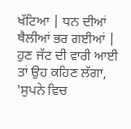ਖੱਟਿਆ | ਧਨ ਦੀਆਂ ਥੈਲੀਆਂ ਭਰ ਗਈਆਂ |
ਹੁਣ ਜੱਟ ਦੀ ਵਾਰੀ ਆਈ ਤਾਂ ਉਹ ਕਹਿਣ ਲੱਗਾ, 'ਸੁਪਨੇ ਵਿਚ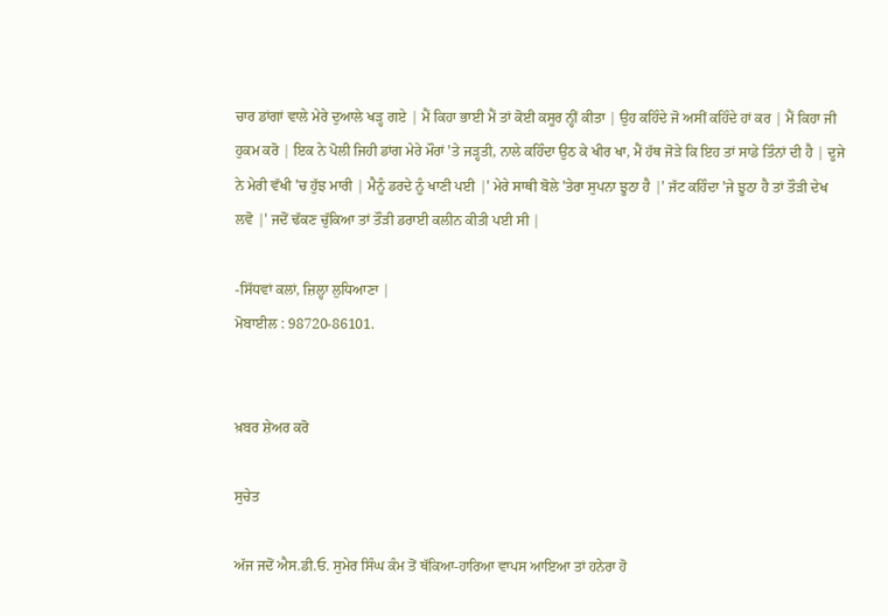ਚਾਰ ਡਾਂਗਾਂ ਵਾਲੇ ਮੇਰੇ ਦੁਆਲੇ ਖੜ੍ਹ ਗਏ | ਮੈਂ ਕਿਹਾ ਭਾਈ ਮੈਂ ਤਾਂ ਕੋਈ ਕਸੂਰ ਨ੍ਹੀਂ ਕੀਤਾ | ਉਹ ਕਹਿੰਦੇ ਜੋ ਅਸੀਂ ਕਹਿੰਦੇ ਹਾਂ ਕਰ | ਮੈਂ ਕਿਹਾ ਜੀ ਹੁਕਮ ਕਰੋ | ਇਕ ਨੇ ਪੋਲੀ ਜਿਹੀ ਡਾਂਗ ਮੇਰੇ ਮੌਰਾਂ 'ਤੇ ਜੜ੍ਹਤੀ, ਨਾਲੇ ਕਹਿੰਦਾ ਉਠ ਕੇ ਖੀਰ ਖਾ, ਮੈਂ ਹੱਥ ਜੋੜੇ ਕਿ ਇਹ ਤਾਂ ਸਾਡੇ ਤਿੰਨਾਂ ਦੀ ਹੈ | ਦੂਜੇ ਨੇ ਮੇਰੀ ਵੱਖੀ 'ਚ ਹੁੱਝ ਮਾਰੀ | ਮੈਨੂੰ ਡਰਦੇ ਨੂੰ ਖਾਣੀ ਪਈ |' ਮੇਰੇ ਸਾਥੀ ਬੋਲੇ 'ਤੇਰਾ ਸੁਪਨਾ ਝੂਠਾ ਹੈ |' ਜੱਟ ਕਹਿੰਦਾ 'ਜੇ ਝੂਠਾ ਹੈ ਤਾਂ ਤੌੜੀ ਦੇਖ ਲਵੋ |' ਜਦੋਂ ਢੱਕਣ ਚੁੱਕਿਆ ਤਾਂ ਤੌੜੀ ਡਰਾਈ ਕਲੀਨ ਕੀਤੀ ਪਈ ਸੀ |

-ਸਿੱਧਵਾਂ ਕਲਾਂ, ਜ਼ਿਲ੍ਹਾ ਲੁਧਿਆਣਾ |
ਮੋਬਾਈਲ : 98720-86101.


ਖ਼ਬਰ ਸ਼ੇਅਰ ਕਰੋ

ਸੁਚੇਤ

ਅੱਜ ਜਦੋਂ ਐਸ.ਡੀ.ਓ. ਸੁਮੇਰ ਸਿੰਘ ਕੰਮ ਤੋਂ ਥੱਕਿਆ-ਹਾਰਿਆ ਵਾਪਸ ਆਇਆ ਤਾਂ ਹਨੇਰਾ ਹੋ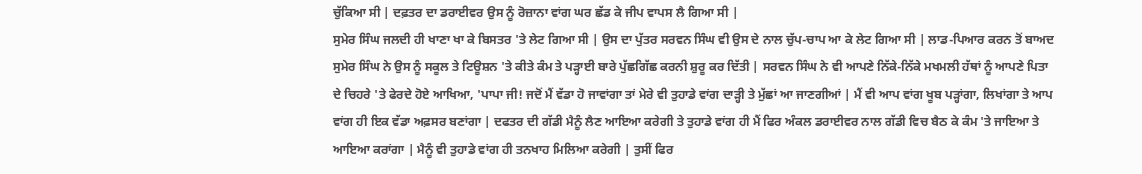ਚੁੱਕਿਆ ਸੀ | ਦਫ਼ਤਰ ਦਾ ਡਰਾਈਵਰ ਉਸ ਨੂੰ ਰੋਜ਼ਾਨਾ ਵਾਂਗ ਘਰ ਛੱਡ ਕੇ ਜੀਪ ਵਾਪਸ ਲੈ ਗਿਆ ਸੀ |
ਸੁਮੇਰ ਸਿੰਘ ਜਲਦੀ ਹੀ ਖਾਣਾ ਖਾ ਕੇ ਬਿਸਤਰ 'ਤੇ ਲੇਟ ਗਿਆ ਸੀ | ਉਸ ਦਾ ਪੁੱਤਰ ਸਰਵਨ ਸਿੰਘ ਵੀ ਉਸ ਦੇ ਨਾਲ ਚੁੱਪ-ਚਾਪ ਆ ਕੇ ਲੇਟ ਗਿਆ ਸੀ | ਲਾਡ-ਪਿਆਰ ਕਰਨ ਤੋਂ ਬਾਅਦ ਸੁਮੇਰ ਸਿੰਘ ਨੇ ਉਸ ਨੂੰ ਸਕੂਲ ਤੇ ਟਿਊਸ਼ਨ 'ਤੇ ਕੀਤੇ ਕੰਮ ਤੇ ਪੜ੍ਹਾਈ ਬਾਰੇ ਪੁੱਛਗਿੱਛ ਕਰਨੀ ਸ਼ੁਰੂ ਕਰ ਦਿੱਤੀ | ਸਰਵਨ ਸਿੰਘ ਨੇ ਵੀ ਆਪਣੇ ਨਿੱਕੇ-ਨਿੱਕੇ ਮਖਮਲੀ ਹੱਥਾਂ ਨੂੰ ਆਪਣੇ ਪਿਤਾ ਦੇ ਚਿਹਰੇ 'ਤੇ ਫੇਰਦੇ ਹੋਏ ਆਖਿਆ, 'ਪਾਪਾ ਜੀ! ਜਦੋਂ ਮੈਂ ਵੱਡਾ ਹੋ ਜਾਵਾਂਗਾ ਤਾਂ ਮੇਰੇ ਵੀ ਤੁਹਾਡੇ ਵਾਂਗ ਦਾੜ੍ਹੀ ਤੇ ਮੁੱਛਾਂ ਆ ਜਾਣਗੀਆਂ | ਮੈਂ ਵੀ ਆਪ ਵਾਂਗ ਖੂਬ ਪੜ੍ਹਾਂਗਾ, ਲਿਖਾਂਗਾ ਤੇ ਆਪ ਵਾਂਗ ਹੀ ਇਕ ਵੱਡਾ ਅਫ਼ਸਰ ਬਣਾਂਗਾ | ਦਫਤਰ ਦੀ ਗੱਡੀ ਮੈਨੂੰ ਲੈਣ ਆਇਆ ਕਰੇਗੀ ਤੇ ਤੁਹਾਡੇ ਵਾਂਗ ਹੀ ਮੈਂ ਫਿਰ ਅੰਕਲ ਡਰਾਈਵਰ ਨਾਲ ਗੱਡੀ ਵਿਚ ਬੈਠ ਕੇ ਕੰਮ 'ਤੇ ਜਾਇਆ ਤੇ ਆਇਆ ਕਰਾਂਗਾ | ਮੈਨੂੰ ਵੀ ਤੁਹਾਡੇ ਵਾਂਗ ਹੀ ਤਨਖਾਹ ਮਿਲਿਆ ਕਰੇਗੀ | ਤੁਸੀਂ ਫਿਰ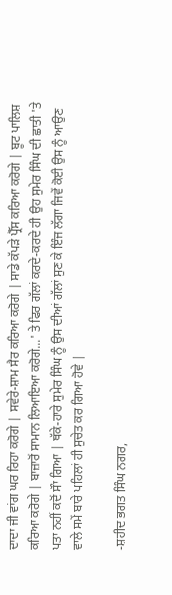ਦਾਦਾ ਜੀ ਵਾਂਗ ਘਰ ਰਿਹਾ ਕਰੋਗੇ | ਸਵੇਰੇ-ਸ਼ਾਮ ਸੈਰ ਕਰਿਆ ਕਰੋਗੇ | ਸਾਡੇ ਕੱਪੜੇ ਪ੍ਰੈੱਸ ਕਰਿਆ ਕਰੋਗੇ | ਬੂਟ ਪਾਲਿਸ਼ ਕਰਿਆ ਕਰੋਗੇ | ਬਾਜ਼ਾਰੋਂ ਸਾਮਾਨ ਲਿਆਇਆ ਕਰੋਗੇ...' ਤੇ ਫਿਰ ਗੱਲਾਂ ਕਰਦੇ-ਕਰਦੇ ਹੀ ਉਹ ਸੁਮੇਰ ਸਿੰਘ ਦੀ ਛਾਤੀ 'ਤੇ ਪਤਾ ਨਹੀਂ ਕਦੋਂ ਸੌਾ ਗਿਆ | ਥੱਕੇ-ਹਾਰੇ ਸੁਮੇਰ ਸਿੰਘ ਨੂੰ ਉਸ ਦੀਆਂ ਗੱਲਾਂ ਸੁਣ ਕੇ ਇੰਜ ਲੱਗਾ ਜਿਵੇਂ ਕੋਈ ਉਸ ਨੂੰ ਆਉਣ ਵਾਲੇ ਸਮੇਂ ਬਾਰੇ ਪਹਿਲਾਂ ਹੀ ਸੁਚੇਤ ਕਰ ਗਿਆ ਹੋਵੇ |

-ਸ਼ਹੀਦ ਭਗਤ ਸਿੰਘ ਨਗਰ,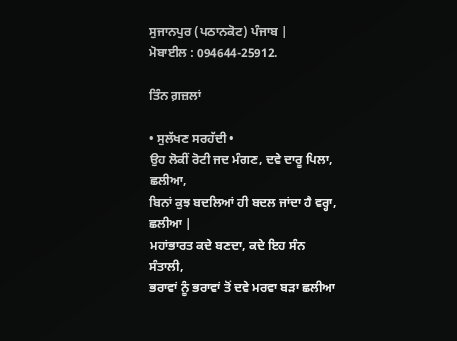ਸੁਜਾਨਪੁਰ (ਪਠਾਨਕੋਟ) ਪੰਜਾਬ |
ਮੋਬਾਈਲ : 094644-25912.

ਤਿੰਨ ਗ਼ਜ਼ਲਾਂ

• ਸੁਲੱਖਣ ਸਰਹੱਦੀ •
ਉਹ ਲੋਕੀਂ ਰੋਟੀ ਜਦ ਮੰਗਣ, ਦਵੇ ਦਾਰੂ ਪਿਲਾ, ਛਲੀਆ,
ਬਿਨਾਂ ਕੁਝ ਬਦਲਿਆਂ ਹੀ ਬਦਲ ਜਾਂਦਾ ਹੈ ਵਰ੍ਹਾ, ਛਲੀਆ |
ਮਹਾਂਭਾਰਤ ਕਦੇ ਬਣਦਾ, ਕਦੇ ਇਹ ਸੰਨ ਸੰਤਾਲੀ,
ਭਰਾਵਾਂ ਨੂੰ ਭਰਾਵਾਂ ਤੋਂ ਦਵੇ ਮਰਵਾ ਬੜਾ ਛਲੀਆ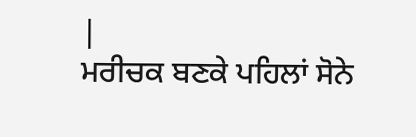|
ਮਰੀਚਕ ਬਣਕੇ ਪਹਿਲਾਂ ਸੋਨੇ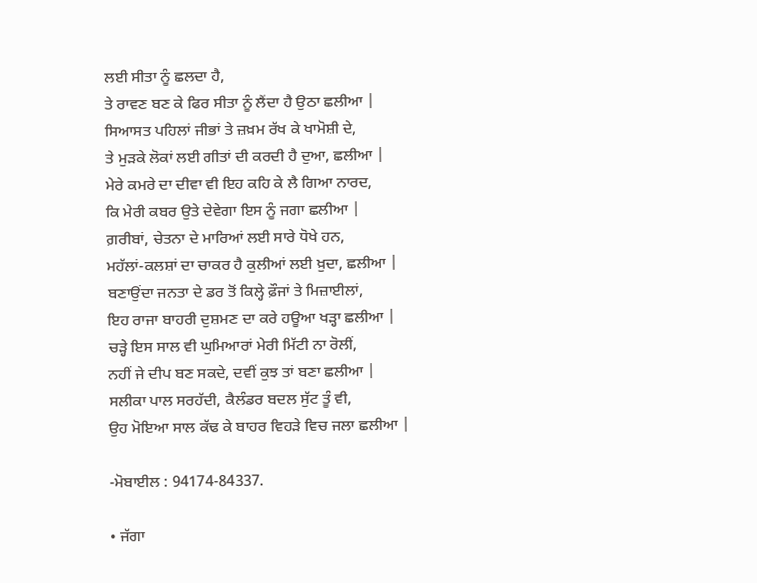ਲਈ ਸੀਤਾ ਨੂੰ ਛਲਦਾ ਹੈ,
ਤੇ ਰਾਵਣ ਬਣ ਕੇ ਫਿਰ ਸੀਤਾ ਨੂੰ ਲੈਂਦਾ ਹੈ ਉਠਾ ਛਲੀਆ |
ਸਿਆਸਤ ਪਹਿਲਾਂ ਜੀਭਾਂ ਤੇ ਜ਼ਖ਼ਮ ਰੱਖ ਕੇ ਖਾਮੋਸ਼ੀ ਦੇ,
ਤੇ ਮੁੜਕੇ ਲੋਕਾਂ ਲਈ ਗੀਤਾਂ ਦੀ ਕਰਦੀ ਹੈ ਦੁਆ, ਛਲੀਆ |
ਮੇਰੇ ਕਮਰੇ ਦਾ ਦੀਵਾ ਵੀ ਇਹ ਕਹਿ ਕੇ ਲੈ ਗਿਆ ਨਾਰਦ,
ਕਿ ਮੇਰੀ ਕਬਰ ਉਤੇ ਦੇਵੇਗਾ ਇਸ ਨੂੰ ਜਗਾ ਛਲੀਆ |
ਗ਼ਰੀਬਾਂ, ਚੇਤਨਾ ਦੇ ਮਾਰਿਆਂ ਲਈ ਸਾਰੇ ਧੋਖੇ ਹਨ,
ਮਹੱਲਾਂ-ਕਲਸ਼ਾਂ ਦਾ ਚਾਕਰ ਹੈ ਕੁਲੀਆਂ ਲਈ ਖ਼ੁਦਾ, ਛਲੀਆ |
ਬਣਾਉਂਦਾ ਜਨਤਾ ਦੇ ਡਰ ਤੋਂ ਕਿਲ੍ਹੇ ਫ਼ੌਜਾਂ ਤੇ ਮਿਜ਼ਾਈਲਾਂ,
ਇਹ ਰਾਜਾ ਬਾਹਰੀ ਦੁਸ਼ਮਣ ਦਾ ਕਰੇ ਹਊਆ ਖੜ੍ਹਾ ਛਲੀਆ |
ਚੜ੍ਹੇ ਇਸ ਸਾਲ ਵੀ ਘੁਮਿਆਰਾਂ ਮੇਰੀ ਮਿੱਟੀ ਨਾ ਰੋਲੀਂ,
ਨਹੀਂ ਜੇ ਦੀਪ ਬਣ ਸਕਦੇ, ਦਵੀਂ ਕੁਝ ਤਾਂ ਬਣਾ ਛਲੀਆ |
ਸਲੀਕਾ ਪਾਲ ਸਰਹੱਦੀ, ਕੈਲੰਡਰ ਬਦਲ ਸੁੱਟ ਤੂੰ ਵੀ,
ਉਹ ਮੋਇਆ ਸਾਲ ਕੱਢ ਕੇ ਬਾਹਰ ਵਿਹੜੇ ਵਿਚ ਜਲਾ ਛਲੀਆ |

-ਮੋਬਾਈਲ : 94174-84337.

• ਜੱਗਾ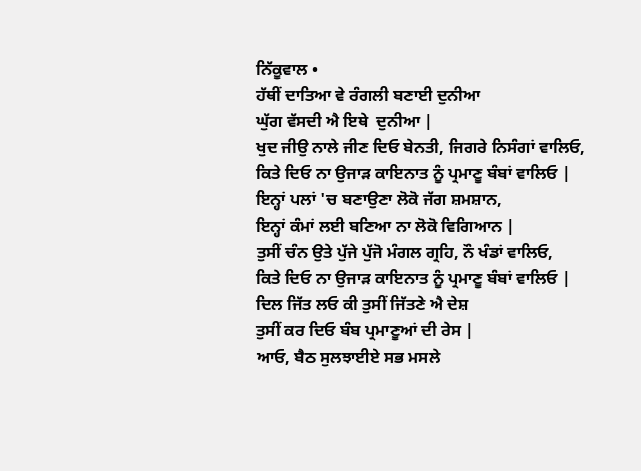ਨਿੱਕੂਵਾਲ •
ਹੱਥੀਂ ਦਾਤਿਆ ਵੇ ਰੰਗਲੀ ਬਣਾਈ ਦੁਨੀਆ
ਘੁੱਗ ਵੱਸਦੀ ਐ ਇਥੇ  ਦੁਨੀਆ |
ਖੁਦ ਜੀਉ ਨਾਲੇ ਜੀਣ ਦਿਓ ਬੇਨਤੀ, ਜਿਗਰੇ ਨਿਸੰਗਾਂ ਵਾਲਿਓ,
ਕਿਤੇ ਦਿਓ ਨਾ ਉਜਾੜ ਕਾਇਨਾਤ ਨੂੰ ਪ੍ਰਮਾਣੂ ਬੰਬਾਂ ਵਾਲਿਓ |
ਇਨ੍ਹਾਂ ਪਲਾਂ 'ਚ ਬਣਾਉਣਾ ਲੋਕੋ ਜੱਗ ਸ਼ਮਸ਼ਾਨ,
ਇਨ੍ਹਾਂ ਕੰਮਾਂ ਲਈ ਬਣਿਆ ਨਾ ਲੋਕੋ ਵਿਗਿਆਨ |
ਤੁਸੀਂ ਚੰਨ ਉਤੇ ਪੁੱਜੇ ਪੁੱਜੋ ਮੰਗਲ ਗ੍ਰਹਿ, ਨੌ ਖੰਡਾਂ ਵਾਲਿਓ,
ਕਿਤੇ ਦਿਓ ਨਾ ਉਜਾੜ ਕਾਇਨਾਤ ਨੂੰ ਪ੍ਰਮਾਣੂ ਬੰਬਾਂ ਵਾਲਿਓ |
ਦਿਲ ਜਿੱਤ ਲਓ ਕੀ ਤੁਸੀਂ ਜਿੱਤਣੇ ਐ ਦੇਸ਼
ਤੁਸੀਂ ਕਰ ਦਿਓ ਬੰਬ ਪ੍ਰਮਾਣੂਆਂ ਦੀ ਰੇਸ |
ਆਓ, ਬੈਠ ਸੁਲਝਾਈਏ ਸਭ ਮਸਲੇ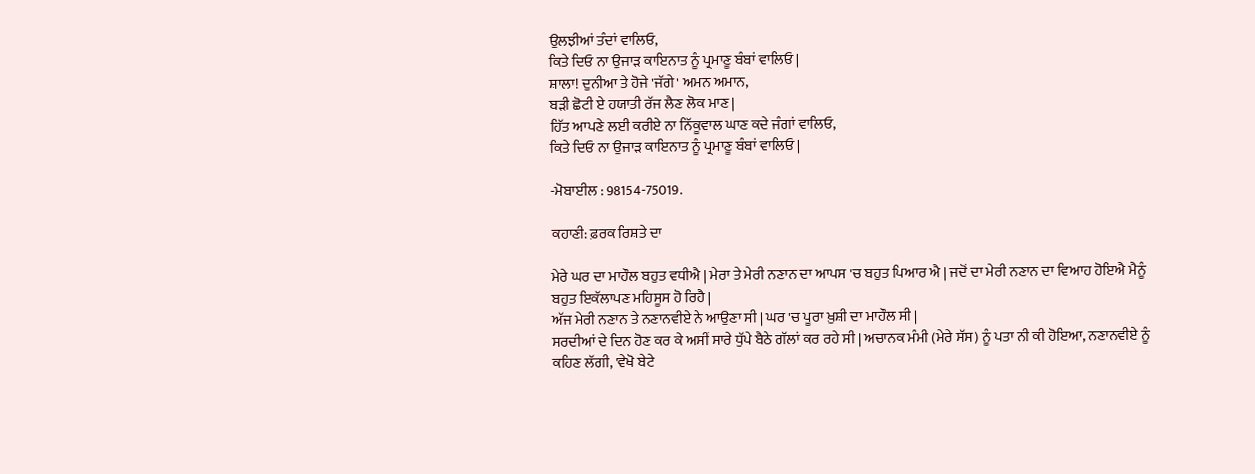ਉਲਝੀਆਂ ਤੰਦਾਂ ਵਾਲਿਓ,
ਕਿਤੇ ਦਿਓ ਨਾ ਉਜਾੜ ਕਾਇਨਾਤ ਨੂੰ ਪ੍ਰਮਾਣੂ ਬੰਬਾਂ ਵਾਲਿਓ |
ਸ਼ਾਲਾ! ਦੁਨੀਆ ਤੇ ਹੋਜੇ 'ਜੱਗੇ' ਅਮਨ ਅਮਾਨ,
ਬੜੀ ਛੋਟੀ ਏ ਹਯਾਤੀ ਰੱਜ ਲੈਣ ਲੋਕ ਮਾਣ |
ਹਿੱਤ ਆਪਣੇ ਲਈ ਕਰੀਏ ਨਾ ਨਿੱਕੂਵਾਲ ਘਾਣ ਕਦੇ ਜੰਗਾਂ ਵਾਲਿਓ,
ਕਿਤੇ ਦਿਓ ਨਾ ਉਜਾੜ ਕਾਇਨਾਤ ਨੂੰ ਪ੍ਰਮਾਣੂ ਬੰਬਾਂ ਵਾਲਿਓ |

-ਮੋਬਾਈਲ : 98154-75019.

ਕਹਾਣੀ: ਫ਼ਰਕ ਰਿਸ਼ਤੇ ਦਾ

ਮੇਰੇ ਘਰ ਦਾ ਮਾਹੌਲ ਬਹੁਤ ਵਧੀਐ | ਮੇਰਾ ਤੇ ਮੇਰੀ ਨਣਾਨ ਦਾ ਆਪਸ 'ਚ ਬਹੁਤ ਪਿਆਰ ਐ | ਜਦੋਂ ਦਾ ਮੇਰੀ ਨਣਾਨ ਦਾ ਵਿਆਹ ਹੋਇਐ ਮੈਨੂੰ ਬਹੁਤ ਇਕੱਲਾਪਣ ਮਹਿਸੂਸ ਹੋ ਰਿਹੈ |
ਅੱਜ ਮੇਰੀ ਨਣਾਨ ਤੇ ਨਣਾਨਵੀਏ ਨੇ ਆਉਣਾ ਸੀ | ਘਰ 'ਚ ਪੂਰਾ ਖ਼ੁਸ਼ੀ ਦਾ ਮਾਹੌਲ ਸੀ |
ਸਰਦੀਆਂ ਦੇ ਦਿਨ ਹੋਣ ਕਰ ਕੇ ਅਸੀਂ ਸਾਰੇ ਧੁੱਪੇ ਬੈਠੇ ਗੱਲਾਂ ਕਰ ਰਹੇ ਸੀ | ਅਚਾਨਕ ਮੰਮੀ (ਮੇਰੇ ਸੱਸ) ਨੂੰ ਪਤਾ ਨੀ ਕੀ ਹੋਇਆ, ਨਣਾਨਵੀਏ ਨੂੰ ਕਹਿਣ ਲੱਗੀ, 'ਵੇਖੋ ਬੇਟੇ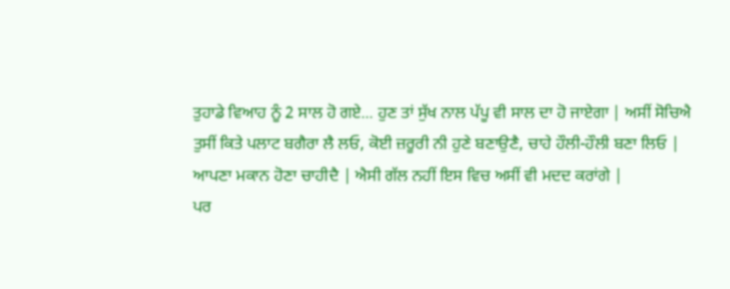ਤੁਹਾਡੇ ਵਿਆਹ ਨੂੰ 2 ਸਾਲ ਹੋ ਗਏ... ਹੁਣ ਤਾਂ ਸੁੱਖ ਨਾਲ ਪੱਪੂ ਵੀ ਸਾਲ ਦਾ ਹੋ ਜਾਏਗਾ | ਅਸੀਂ ਸੋਚਿਐ ਤੁਸੀਂ ਕਿਤੇ ਪਲਾਟ ਬਗੈਰਾ ਲੈ ਲਓ, ਕੋਈ ਜ਼ਰੂਰੀ ਨੀ ਹੁਣੇ ਬਣਾਉਣੈ, ਚਾਹੇ ਹੌਲੀ-ਹੌਲੀ ਬਣਾ ਲਿਓ | ਆਪਣਾ ਮਕਾਨ ਹੋਣਾ ਚਾਹੀਦੈ | ਐਸੀ ਗੱਲ ਨਹੀਂ ਇਸ ਵਿਚ ਅਸੀਂ ਵੀ ਮਦਦ ਕਰਾਂਗੇ |
ਪਰ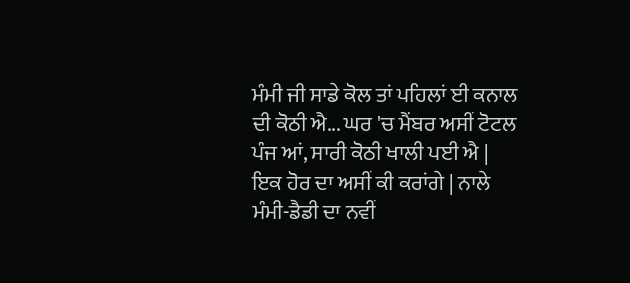ਮੰਮੀ ਜੀ ਸਾਡੇ ਕੋਲ ਤਾਂ ਪਹਿਲਾਂ ਈ ਕਨਾਲ ਦੀ ਕੋਠੀ ਐ... ਘਰ 'ਚ ਮੈਂਬਰ ਅਸੀਂ ਟੋਟਲ ਪੰਜ ਆਂ, ਸਾਰੀ ਕੋਠੀ ਖਾਲੀ ਪਈ ਐ | ਇਕ ਹੋਰ ਦਾ ਅਸੀਂ ਕੀ ਕਰਾਂਗੇ | ਨਾਲੇ ਮੰਮੀ-ਡੈਡੀ ਦਾ ਨਵੀਂ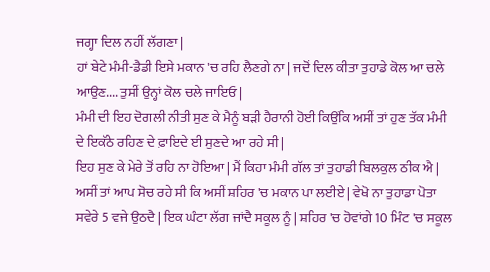ਜਗ੍ਹਾ ਦਿਲ ਨਹੀਂ ਲੱਗਣਾ |
ਹਾਂ ਬੇਟੇ ਮੰਮੀ-ਡੈਡੀ ਇਸੇ ਮਕਾਨ 'ਚ ਰਹਿ ਲੈਣਗੇ ਨਾ | ਜਦੋਂ ਦਿਲ ਕੀਤਾ ਤੁਹਾਡੇ ਕੋਲ ਆ ਚਲੇ ਆਉਣ.... ਤੁਸੀਂ ਉਨ੍ਹਾਂ ਕੋਲ ਚਲੇ ਜਾਇਓ |
ਮੰਮੀ ਦੀ ਇਹ ਦੋਗਲੀ ਨੀਤੀ ਸੁਣ ਕੇ ਮੈਨੂੰ ਬੜੀ ਹੈਰਾਨੀ ਹੋਈ ਕਿਉਂਕਿ ਅਸੀਂ ਤਾਂ ਹੁਣ ਤੱਕ ਮੰਮੀ ਦੇ ਇਕੱਠੇ ਰਹਿਣ ਦੇ ਫ਼ਾਇਦੇ ਈ ਸੁਣਦੇ ਆ ਰਹੇ ਸੀ |
ਇਹ ਸੁਣ ਕੇ ਮੇਰੇ ਤੋਂ ਰਹਿ ਨਾ ਹੋਇਆ | ਮੈਂ ਕਿਹਾ ਮੰਮੀ ਗੱਲ ਤਾਂ ਤੁਹਾਡੀ ਬਿਲਕੁਲ ਠੀਕ ਐ | ਅਸੀਂ ਤਾਂ ਆਪ ਸੋਚ ਰਹੇ ਸੀ ਕਿ ਅਸੀਂ ਸ਼ਹਿਰ 'ਚ ਮਕਾਨ ਪਾ ਲਈਏ | ਵੇਖੋ ਨਾ ਤੁਹਾਡਾ ਪੋਤਾ ਸਵੇਰੇ 5 ਵਜੇ ਉਠਦੈ | ਇਕ ਘੰਟਾ ਲੱਗ ਜਾਂਦੈ ਸਕੂਲ ਨੂੰ | ਸ਼ਹਿਰ 'ਚ ਹੋਵਾਂਗੇ 10 ਮਿੰਟ 'ਚ ਸਕੂਲ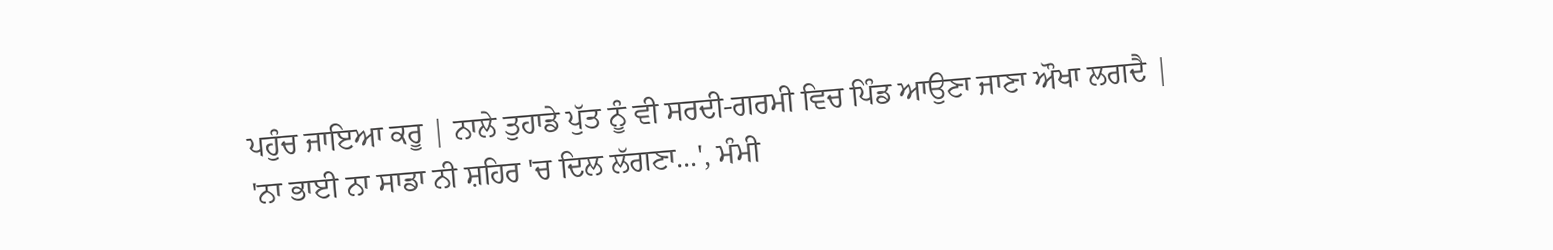ਪਹੁੰਚ ਜਾਇਆ ਕਰੂ | ਨਾਲੇ ਤੁਹਾਡੇ ਪੁੱਤ ਨੂੰ ਵੀ ਸਰਦੀ-ਗਰਮੀ ਵਿਚ ਪਿੰਡ ਆਉਣਾ ਜਾਣਾ ਔਖਾ ਲਗਦੈ |
'ਨਾ ਭਾਈ ਨਾ ਸਾਡਾ ਨੀ ਸ਼ਹਿਰ 'ਚ ਦਿਲ ਲੱਗਣਾ...', ਮੰਮੀ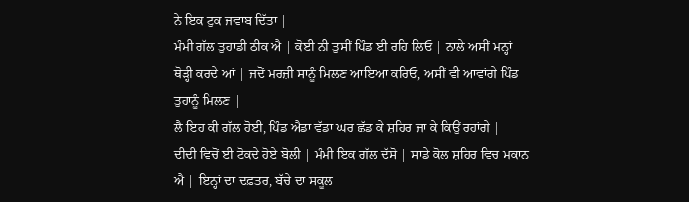ਨੇ ਇਕ ਟੁਕ ਜਵਾਬ ਦਿੱਤਾ |
ਮੰਮੀ ਗੱਲ ਤੁਹਾਡੀ ਠੀਕ ਐ | ਕੋਈ ਨੀ ਤੁਸੀਂ ਪਿੰਡ ਈ ਰਹਿ ਲਿਓ | ਨਾਲੇ ਅਸੀਂ ਮਨ੍ਹਾਂ ਥੋੜ੍ਹੀ ਕਰਦੇ ਆਂ | ਜਦੋਂ ਮਰਜ਼ੀ ਸਾਨੂੰ ਮਿਲਣ ਆਇਆ ਕਰਿਓ, ਅਸੀਂ ਵੀ ਆਵਾਂਗੇ ਪਿੰਡ ਤੁਹਾਨੂੰ ਮਿਲਣ |
ਲੈ ਇਹ ਕੀ ਗੱਲ ਹੋਈ, ਪਿੰਡ ਐਡਾ ਵੱਡਾ ਘਰ ਛੱਡ ਕੇ ਸ਼ਹਿਰ ਜਾ ਕੇ ਕਿਉਂ ਰਹਾਂਗੇ |
ਦੀਦੀ ਵਿਚੋਂ ਈ ਟੋਕਦੇ ਹੋਏ ਬੋਲੀ | ਮੰਮੀ ਇਕ ਗੱਲ ਦੱਸੋ | ਸਾਡੇ ਕੋਲ ਸ਼ਹਿਰ ਵਿਚ ਮਕਾਨ ਐ | ਇਨ੍ਹਾਂ ਦਾ ਦਫ਼ਤਰ, ਬੱਚੇ ਦਾ ਸਕੂਲ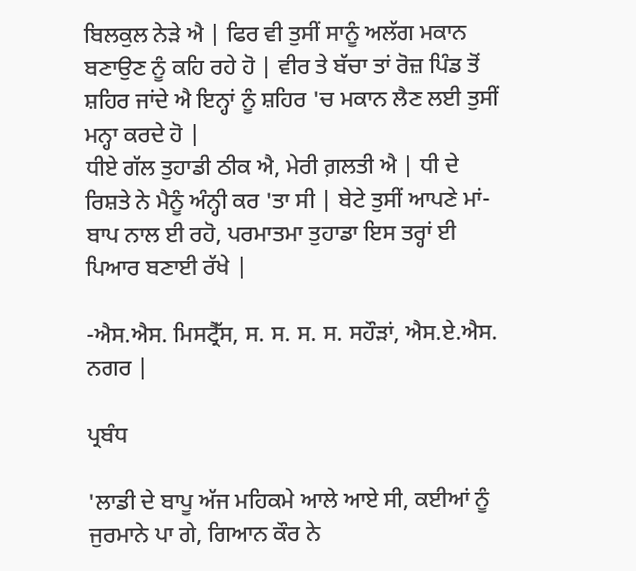ਬਿਲਕੁਲ ਨੇੜੇ ਐ | ਫਿਰ ਵੀ ਤੁਸੀਂ ਸਾਨੂੰ ਅਲੱਗ ਮਕਾਨ ਬਣਾਉਣ ਨੂੰ ਕਹਿ ਰਹੇ ਹੋ | ਵੀਰ ਤੇ ਬੱਚਾ ਤਾਂ ਰੋਜ਼ ਪਿੰਡ ਤੋਂ ਸ਼ਹਿਰ ਜਾਂਦੇ ਐ ਇਨ੍ਹਾਂ ਨੂੰ ਸ਼ਹਿਰ 'ਚ ਮਕਾਨ ਲੈਣ ਲਈ ਤੁਸੀਂ ਮਨ੍ਹਾ ਕਰਦੇ ਹੋ |
ਧੀਏ ਗੱਲ ਤੁਹਾਡੀ ਠੀਕ ਐ, ਮੇਰੀ ਗ਼ਲਤੀ ਐ | ਧੀ ਦੇ ਰਿਸ਼ਤੇ ਨੇ ਮੈਨੂੰ ਅੰਨ੍ਹੀ ਕਰ 'ਤਾ ਸੀ | ਬੇਟੇ ਤੁਸੀਂ ਆਪਣੇ ਮਾਂ-ਬਾਪ ਨਾਲ ਈ ਰਹੋ, ਪਰਮਾਤਮਾ ਤੁਹਾਡਾ ਇਸ ਤਰ੍ਹਾਂ ਈ ਪਿਆਰ ਬਣਾਈ ਰੱਖੇ |

-ਐਸ.ਐਸ. ਮਿਸਟ੍ਰੈੱਸ, ਸ. ਸ. ਸ. ਸ. ਸਹੌੜਾਂ, ਐਸ.ਏ.ਐਸ. ਨਗਰ |

ਪ੍ਰਬੰਧ

'ਲਾਡੀ ਦੇ ਬਾਪੂ ਅੱਜ ਮਹਿਕਮੇ ਆਲੇ ਆਏ ਸੀ, ਕਈਆਂ ਨੂੰ ਜੁਰਮਾਨੇ ਪਾ ਗੇ, ਗਿਆਨ ਕੌਰ ਨੇ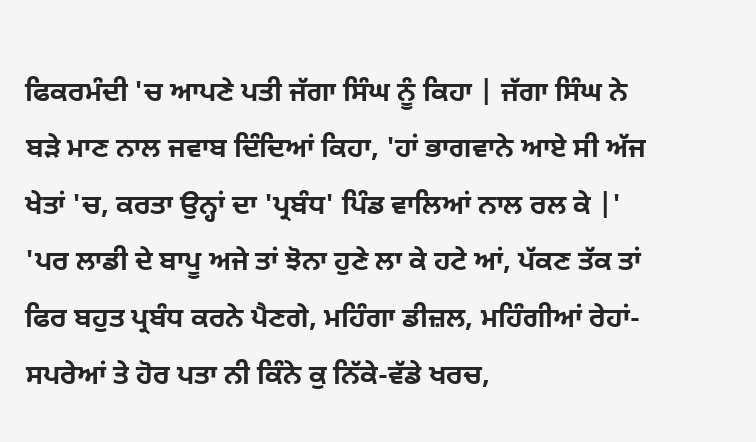ਫਿਕਰਮੰਦੀ 'ਚ ਆਪਣੇ ਪਤੀ ਜੱਗਾ ਸਿੰਘ ਨੂੰ ਕਿਹਾ | ਜੱਗਾ ਸਿੰਘ ਨੇ ਬੜੇ ਮਾਣ ਨਾਲ ਜਵਾਬ ਦਿੰਦਿਆਂ ਕਿਹਾ, 'ਹਾਂ ਭਾਗਵਾਨੇ ਆਏ ਸੀ ਅੱਜ ਖੇਤਾਂ 'ਚ, ਕਰਤਾ ਉਨ੍ਹਾਂ ਦਾ 'ਪ੍ਰਬੰਧ' ਪਿੰਡ ਵਾਲਿਆਂ ਨਾਲ ਰਲ ਕੇ |'
'ਪਰ ਲਾਡੀ ਦੇ ਬਾਪੂ ਅਜੇ ਤਾਂ ਝੋਨਾ ਹੁਣੇ ਲਾ ਕੇ ਹਟੇ ਆਂ, ਪੱਕਣ ਤੱਕ ਤਾਂ ਫਿਰ ਬਹੁਤ ਪ੍ਰਬੰਧ ਕਰਨੇ ਪੈਣਗੇ, ਮਹਿੰਗਾ ਡੀਜ਼ਲ, ਮਹਿੰਗੀਆਂ ਰੇਹਾਂ-ਸਪਰੇਆਂ ਤੇ ਹੋਰ ਪਤਾ ਨੀ ਕਿੰਨੇ ਕੁ ਨਿੱਕੇ-ਵੱਡੇ ਖਰਚ,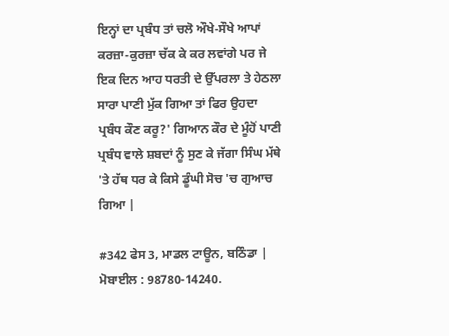ਇਨ੍ਹਾਂ ਦਾ ਪ੍ਰਬੰਧ ਤਾਂ ਚਲੋ ਔਖੇ-ਸੌਖੇ ਆਪਾਂ ਕਰਜ਼ਾ-ਕੁਰਜ਼ਾ ਚੱਕ ਕੇ ਕਰ ਲਵਾਂਗੇ ਪਰ ਜੇ ਇਕ ਦਿਨ ਆਹ ਧਰਤੀ ਦੇ ਉੱਪਰਲਾ ਤੇ ਹੇਠਲਾ ਸਾਰਾ ਪਾਣੀ ਮੁੱਕ ਗਿਆ ਤਾਂ ਫਿਰ ਉਹਦਾ ਪ੍ਰਬੰਧ ਕੌਣ ਕਰੂ?' ਗਿਆਨ ਕੌਰ ਦੇ ਮੂੰਹੋਂ ਪਾਣੀ ਪ੍ਰਬੰਧ ਵਾਲੇ ਸ਼ਬਦਾਂ ਨੂੰ ਸੁਣ ਕੇ ਜੱਗਾ ਸਿੰਘ ਮੱਥੇ 'ਤੇ ਹੱਥ ਧਰ ਕੇ ਕਿਸੇ ਡੂੰਘੀ ਸੋਚ 'ਚ ਗੁਆਚ ਗਿਆ |

#342 ਫੇਸ 3, ਮਾਡਲ ਟਾਊਨ, ਬਠਿੰਡਾ |
ਮੋਬਾਈਲ : 98780-14240.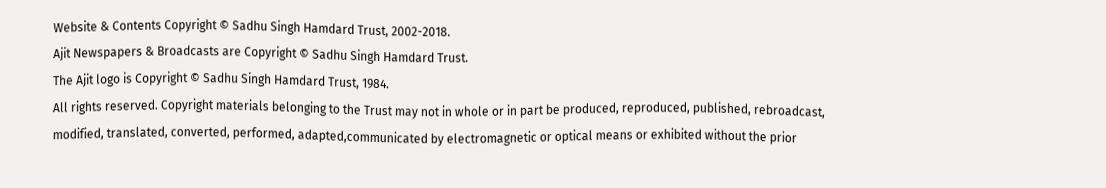Website & Contents Copyright © Sadhu Singh Hamdard Trust, 2002-2018.
Ajit Newspapers & Broadcasts are Copyright © Sadhu Singh Hamdard Trust.
The Ajit logo is Copyright © Sadhu Singh Hamdard Trust, 1984.
All rights reserved. Copyright materials belonging to the Trust may not in whole or in part be produced, reproduced, published, rebroadcast, modified, translated, converted, performed, adapted,communicated by electromagnetic or optical means or exhibited without the prior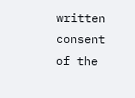written consent of the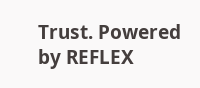Trust. Powered by REFLEX